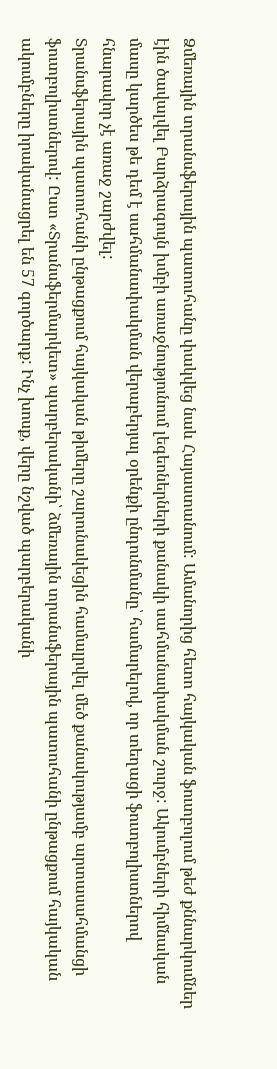Ձմեռային տրանսֆերային պատուհանը փակվեց նաև Հայաստանում: Ամանորից հետո հայկական ֆուտբոլում թեժ քննարկումներ էին ծավալվել Բարձրագույն խմբի առաջնությունում լեգեոներների քանակի սահմանափակման շուրջ: Ակումբների հիմնական մասը կարծես թե դեմ է սահմանափակման վերաբերյալ օրենքի ընդունմանը՝ համարելով, որ տեղացի ֆուտբոլիստներով հնարավոր չէ առաջ շարժվել:
Տրանսֆերային պատուհանի ընթացքում հայկական թիմերը շարունակեցին համալրվել մեծ քանակությամբ արտասահմանցի ֆուտբոլիստներով: Ըստ «Տրանսֆերմարկետ» պարբերականի՝ ձմեռային տրանսֆերային պատուհանի ընթացքում հայկական ակումբները իրականացրել են 57 գործարք: Ինչ խոսք, վերը նշված պարբերականի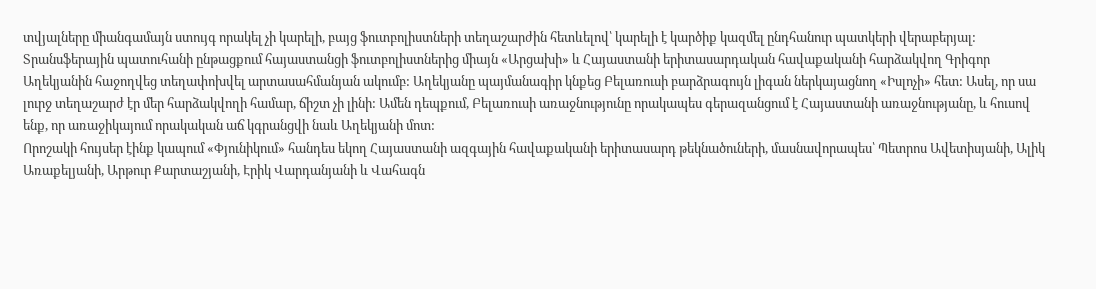տվյալները միանգամայն ստույգ որակել չի կարելի, բայց ֆուտբոլիստների տեղաշարժին հետևելով՝ կարելի է կարծիք կազմել ընդհանուր պատկերի վերաբերյալ:
Տրանսֆերային պատուհանի ընթացքում հայաստանցի ֆուտբոլիստներից միայն «Արցախի» և Հայաստանի երիտասարդական հավաքականի հարձակվող Գրիգոր Աղեկյանին հաջողվեց տեղափոխվել արտասահմանյան ակումբ: Աղեկյանը պայմանագիր կնքեց Բելառուսի բարձրագույն լիգան ներկայացնող «Իսլոչի» հետ: Ասել, որ սա լուրջ տեղաշարժ էր մեր հարձակվողի համար, ճիշտ չի լինի: Ամեն դեպքում, Բելառուսի առաջնությունը որակապես գերազանցում է Հայաստանի առաջնությանը, և հուսով ենք, որ առաջիկայում որակական աճ կգրանցվի նաև Աղեկյանի մոտ:
Որոշակի հույսեր էինք կապում «Փյունիկում» հանդես եկող Հայաստանի ազգային հավաքականի երիտասարդ թեկնածուների, մասնավորապես՝ Պետրոս Ավետիսյանի, Ալիկ Առաքելյանի, Արթուր Քարտաշյանի, Էրիկ Վարդանյանի և Վահագն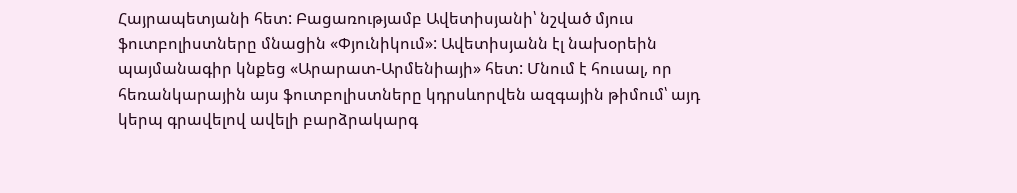Հայրապետյանի հետ: Բացառությամբ Ավետիսյանի՝ նշված մյուս ֆուտբոլիստները մնացին «Փյունիկում»: Ավետիսյանն էլ նախօրեին պայմանագիր կնքեց «Արարատ-Արմենիայի» հետ: Մնում է հուսալ, որ հեռանկարային այս ֆուտբոլիստները կդրսևորվեն ազգային թիմում՝ այդ կերպ գրավելով ավելի բարձրակարգ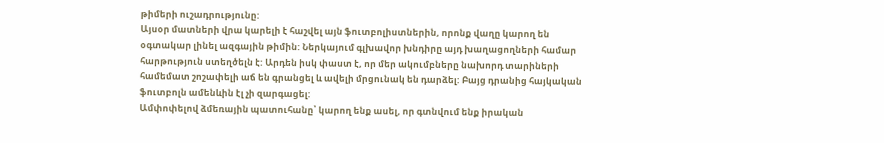թիմերի ուշադրությունը:
Այսօր մատների վրա կարելի է հաշվել այն ֆուտբոլիստներին, որոնք վաղը կարող են օգտակար լինել ազգային թիմին: Ներկայում գլխավոր խնդիրը այդ խաղացողների համար հարթություն ստեղծելն է: Արդեն իսկ փաստ է, որ մեր ակումբները նախորդ տարիների համեմատ շոշափելի աճ են գրանցել և ավելի մրցունակ են դարձել: Բայց դրանից հայկական ֆուտբոլն ամենևին էլ չի զարգացել:
Ամփոփելով ձմեռային պատուհանը՝ կարող ենք ասել, որ գտնվում ենք իրական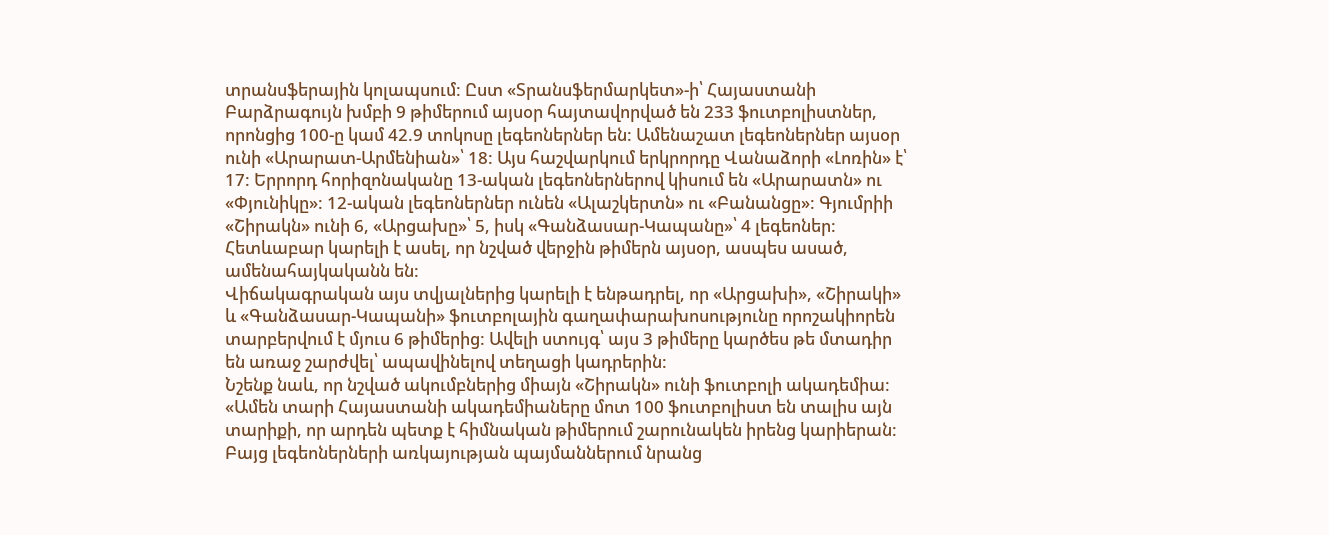տրանսֆերային կոլապսում: Ըստ «Տրանսֆերմարկետ»-ի՝ Հայաստանի Բարձրագույն խմբի 9 թիմերում այսօր հայտավորված են 233 ֆուտբոլիստներ, որոնցից 100-ը կամ 42.9 տոկոսը լեգեոներներ են: Ամենաշատ լեգեոներներ այսօր ունի «Արարատ-Արմենիան»՝ 18: Այս հաշվարկում երկրորդը Վանաձորի «Լոռին» է՝ 17: Երրորդ հորիզոնականը 13-ական լեգեոներներով կիսում են «Արարատն» ու «Փյունիկը»: 12-ական լեգեոներներ ունեն «Ալաշկերտն» ու «Բանանցը»: Գյումրիի «Շիրակն» ունի 6, «Արցախը»՝ 5, իսկ «Գանձասար-Կապանը»՝ 4 լեգեոներ: Հետևաբար կարելի է ասել, որ նշված վերջին թիմերն այսօր, ասպես ասած, ամենահայկականն են:
Վիճակագրական այս տվյալներից կարելի է ենթադրել, որ «Արցախի», «Շիրակի» և «Գանձասար-Կապանի» ֆուտբոլային գաղափարախոսությունը որոշակիորեն տարբերվում է մյուս 6 թիմերից: Ավելի ստույգ՝ այս 3 թիմերը կարծես թե մտադիր են առաջ շարժվել՝ ապավինելով տեղացի կադրերին:
Նշենք նաև, որ նշված ակումբներից միայն «Շիրակն» ունի ֆուտբոլի ակադեմիա: «Ամեն տարի Հայաստանի ակադեմիաները մոտ 100 ֆուտբոլիստ են տալիս այն տարիքի, որ արդեն պետք է հիմնական թիմերում շարունակեն իրենց կարիերան: Բայց լեգեոներների առկայության պայմաններում նրանց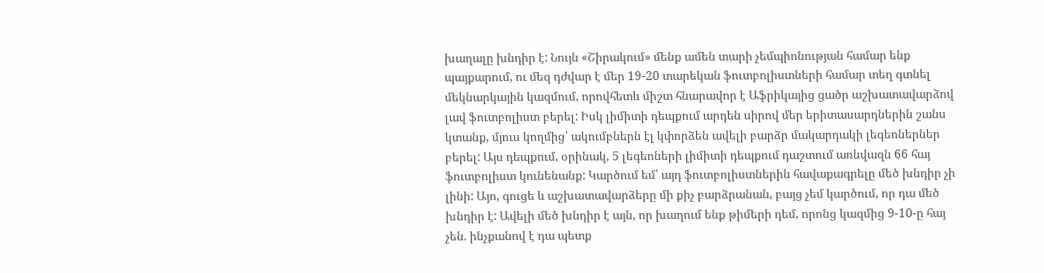խաղալը խնդիր է: Նույն «Շիրակում» մենք ամեն տարի չեմպիոնության համար ենք պայքարում, ու մեզ դժվար է մեր 19-20 տարեկան ֆուտբոլիստների համար տեղ գտնել մեկնարկային կազմում, որովհետև միշտ հնարավոր է Աֆրիկայից ցածր աշխատավարձով լավ ֆուտբոլիստ բերել: Իսկ լիմիտի դեպքում արդեն սիրով մեր երիտասարդներին շանս կտանք, մյուս կողմից՝ ակումբներն էլ կփորձեն ավելի բարձր մակարդակի լեգեոներներ բերել: Այս դեպքում, օրինակ, 5 լեգեոների լիմիտի դեպքում դաշտում առնվազն 66 հայ ֆուտբոլիստ կունենանք: Կարծում եմ՝ այդ ֆուտբոլիստներին հավաքագրելը մեծ խնդիր չի լինի: Այո, գուցե և աշխատավարձերը մի քիչ բարձրանան, բայց չեմ կարծում, որ դա մեծ խնդիր է: Ավելի մեծ խնդիր է այն, որ խաղում ենք թիմերի դեմ, որոնց կազմից 9-10-ը հայ չեն. ինչքանով է դա պետք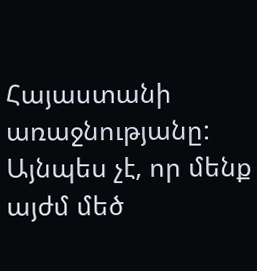Հայաստանի առաջնությանը: Այնպես չէ, որ մենք այժմ մեծ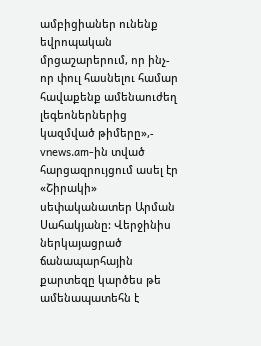ամբիցիաներ ունենք եվրոպական մրցաշարերում, որ ինչ-որ փուլ հասնելու համար հավաքենք ամենաուժեղ լեգեոներներից կազմված թիմերը»,- vnews.am-ին տված հարցազրույցում ասել էր «Շիրակի» սեփականատեր Արման Սահակյանը: Վերջինիս ներկայացրած ճանապարհային քարտեզը կարծես թե ամենապատեհն է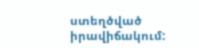ստեղծված իրավիճակում: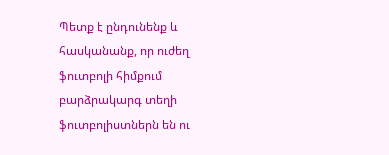Պետք է ընդունենք և հասկանանք, որ ուժեղ ֆուտբոլի հիմքում բարձրակարգ տեղի ֆուտբոլիստներն են ու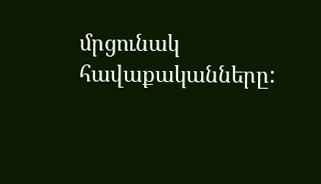մրցունակ հավաքականները: